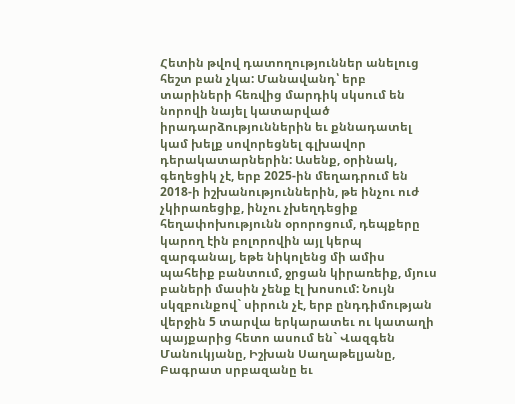Հետին թվով դատողություններ անելուց հեշտ բան չկա: Մանավանդ՝ երբ տարիների հեռվից մարդիկ սկսում են նորովի նայել կատարված իրադարձություններին եւ քննադատել կամ խելք սովորեցնել գլխավոր դերակատարներին: Ասենք, օրինակ, գեղեցիկ չէ, երբ 2025-ին մեղադրում են 2018-ի իշխանություններին, թե ինչու ուժ չկիրառեցիք, ինչու չխեղդեցիք հեղափոխությունն օրորոցում, դեպքերը կարող էին բոլորովին այլ կերպ զարգանալ, եթե նիկոլենց մի ամիս պահեիք բանտում, ջրցան կիրառեիք, մյուս բաների մասին չենք էլ խոսում: Նույն սկզբունքով` սիրուն չէ, երբ ընդդիմության վերջին 5 տարվա երկարատեւ ու կատաղի պայքարից հետո ասում են` Վազգեն Մանուկյանը, Իշխան Սաղաթելյանը, Բագրատ սրբազանը եւ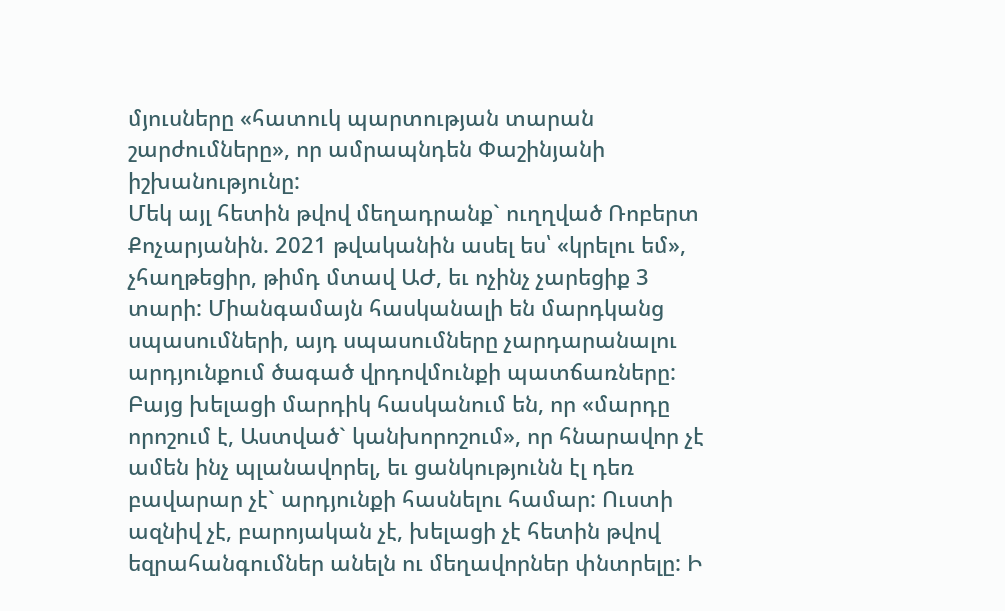մյուսները «հատուկ պարտության տարան շարժումները», որ ամրապնդեն Փաշինյանի իշխանությունը:
Մեկ այլ հետին թվով մեղադրանք` ուղղված Ռոբերտ Քոչարյանին. 2021 թվականին ասել ես՝ «կրելու եմ», չհաղթեցիր, թիմդ մտավ ԱԺ, եւ ոչինչ չարեցիք 3 տարի: Միանգամայն հասկանալի են մարդկանց սպասումների, այդ սպասումները չարդարանալու արդյունքում ծագած վրդովմունքի պատճառները: Բայց խելացի մարդիկ հասկանում են, որ «մարդը որոշում է, Աստված` կանխորոշում», որ հնարավոր չէ ամեն ինչ պլանավորել, եւ ցանկությունն էլ դեռ բավարար չէ` արդյունքի հասնելու համար: Ուստի ազնիվ չէ, բարոյական չէ, խելացի չէ հետին թվով եզրահանգումներ անելն ու մեղավորներ փնտրելը: Ի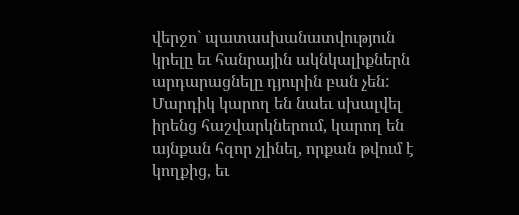վերջո` պատասխանատվություն կրելը եւ հանրային ակնկալիքներն արդարացնելը դյուրին բան չեն: Մարդիկ կարող են նաեւ սխալվել իրենց հաշվարկներում, կարող են այնքան հզոր չլինել, որքան թվում է կողքից, եւ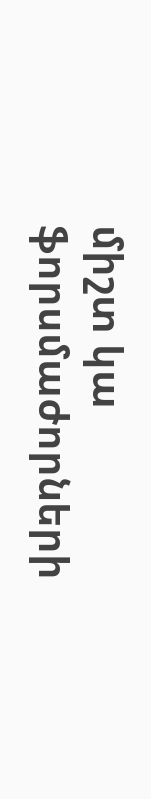միշտ կա ֆորսմաժորների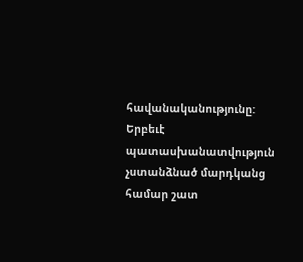հավանականությունը: Երբեւէ պատասխանատվություն չստանձնած մարդկանց համար շատ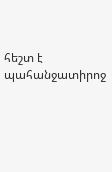հեշտ է պահանջատիրոջ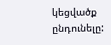կեցվածք ընդունելը: